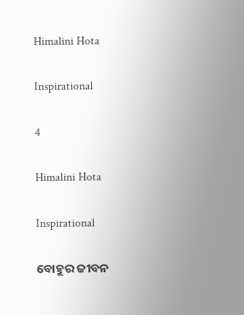Himalini Hota

Inspirational

4

Himalini Hota

Inspirational

ବୋହୁର ଜୀବନ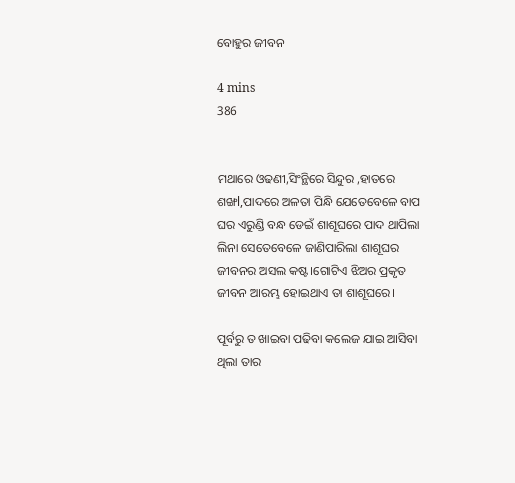ବୋହୁର ଜୀବନ

4 mins
386


ମଥାରେ ଓଢଣୀ,ସିଂନ୍ଥିରେ ସିନ୍ଦୁର ,ହାତରେ ଶଙ୍ଖl,ପାଦରେ ଅଳତା ପିନ୍ଧି ଯେତେବେଳେ ବାପ ଘର ଏରୁଣ୍ଡି ବନ୍ଧ ଡେଇଁ ଶାଶୂଘରେ ପାଦ ଥାପିଲା ଲିନା ସେତେବେଳେ ଜାଣିପାରିଲା ଶାଶୂଘର ଜୀବନର ଅସଲ କଷ୍ଟ।ଗୋଟିଏ ଝିଅର ପ୍ରକୃତ ଜୀବନ ଆରମ୍ଭ ହୋଇଥାଏ ତା ଶାଶୂଘରେ।

ପୂର୍ବରୁ ତ ଖାଇବା ପଢିବା କଲେଜ ଯାଇ ଆସିବା ଥିଲା ତାର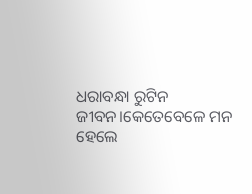ଧରାବନ୍ଧା ରୁଟିନ ଜୀବନ।କେତେବେଳେ ମନ ହେଲେ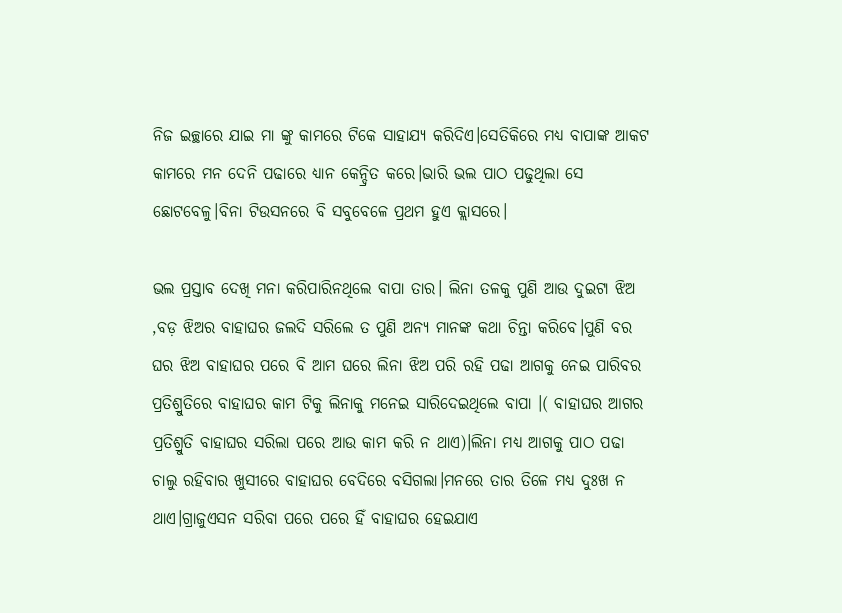ନିଜ ଇଚ୍ଛାରେ ଯାଇ ମା ଙ୍କୁ କାମରେ ଟିକେ ସାହାଯ୍ୟ କରିଦିଏ।ସେତିକିରେ ମଧ୍ୟ ବାପାଙ୍କ ଆକଟ କାମରେ ମନ ଦେନି ପଢାରେ ଧ୍ୟାନ କେନ୍ଦ୍ରିତ କରେ।ଭାରି ଭଲ ପାଠ ପଢୁଥିଲା ସେ ଛୋଟବେଳୁ।ବିନା ଟିଉସନରେ ବି ସବୁବେଳେ ପ୍ରଥମ ହୁଏ କ୍ଲାସରେ।

ଭଲ ପ୍ରସ୍ତାବ ଦେଖି ମନା କରିପାରିନଥିଲେ ବାପା ତାର। ଲିନା ତଳକୁ ପୁଣି ଆଉ ଦୁଇଟା ଝିଅ ,ବଡ଼ ଝିଅର ବାହାଘର ଜଲଦି ସରିଲେ ତ ପୁଣି ଅନ୍ୟ ମାନଙ୍କ କଥା ଚିନ୍ତା କରିବେ।ପୁଣି ବର ଘର ଝିଅ ବାହାଘର ପରେ ବି ଆମ ଘରେ ଲିନା ଝିଅ ପରି ରହି ପଢା ଆଗକୁ ନେଇ ପାରିବର ପ୍ରତିଶ୍ରୁତିରେ ବାହାଘର କାମ ଟିକୁ ଲିନାକୁ ମନେଇ ସାରିଦେଇଥିଲେ ବାପା ।( ବାହାଘର ଆଗର ପ୍ରତିଶ୍ରୁତି ବାହାଘର ସରିଲା ପରେ ଆଉ କାମ କରି ନ ଥାଏ)।ଲିନା ମଧ୍ୟ ଆଗକୁ ପାଠ ପଢା ଚାଲୁ ରହିବାର ଖୁସୀରେ ବାହାଘର ବେଦିରେ ବସିଗଲା।ମନରେ ତାର ତିଳେ ମଧ୍ୟ ଦୁଃଖ ନ ଥାଏ।ଗ୍ରାଜୁଏସନ ସରିବା ପରେ ପରେ ହିଁ ବାହାଘର ହେଇଯାଏ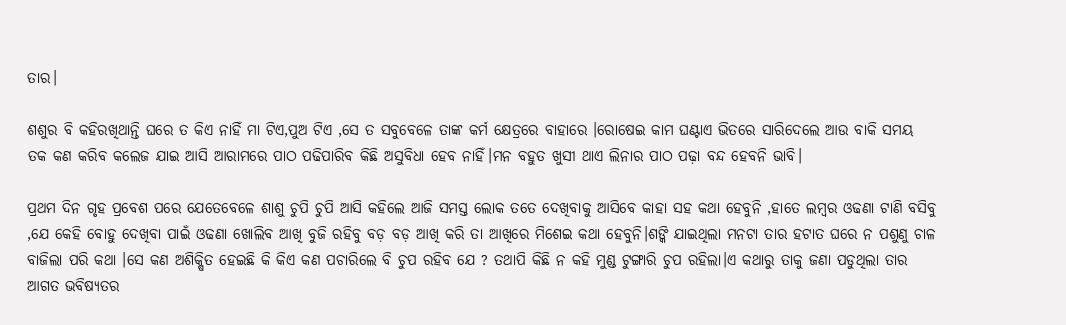ତାର।

ଶଶୁର ବି କହିରଖିଥାନ୍ତି ଘରେ ତ କିଏ ନାହିଁ ମା ଟିଏ,ପୁଅ ଟିଏ ,ସେ ତ ସବୁବେଳେ ତାଙ୍କ କର୍ମ କ୍ଷେତ୍ରରେ ବାହାରେ ।ରୋଷେଇ କାମ ଘଣ୍ଟାଏ ଭିତରେ ସାରିଦେଲେ ଆଉ ବାକି ସମୟ ତକ କଣ କରିବ କଲେଜ ଯାଇ ଆସି ଆରାମରେ ପାଠ ପଢିପାରିବ କିଛି ଅସୁବିଧା ହେବ ନାହିଁ।ମନ ବହୁତ ଖୁସୀ ଥାଏ ଲିନାର ପାଠ ପଢ଼ା ବନ୍ଦ ହେବନି ଭାବି।

ପ୍ରଥମ ଦିନ ଗୃହ ପ୍ରବେଶ ପରେ ଯେତେବେଳେ ଶାଶୁ ଚୁପି ଚୁପି ଆସି କହିଲେ ଆଜି ସମସ୍ତ ଲୋକ ତତେ ଦେଖିବାକୁ ଆସିବେ କାହା ସହ କଥା ହେବୁନି ,ହାତେ ଲମ୍ବର ଓଢଣା ଟାଣି ବସିବୁ ,ଯେ କେହି ବୋହୁ ଦେଖିବା ପାଇଁ ଓଢଣା ଖୋଲିବ ଆଖି ବୁଜି ରହିବୁ ବଡ଼ ବଡ଼ ଆଖି କରି ତା ଆଖିରେ ମିଶେଇ କଥା ହେବୁନି।ଶଙ୍କି ଯାଇଥିଲା ମନଟା ତାର ହଟାତ ଘରେ ନ ପଶୁଣୁ ଚାଳ ବାଜିଲା ପରି କଥା ।ସେ କଣ ଅଶିକ୍ଷିତ ହେଇଛି କି କିଏ କଣ ପଚାରିଲେ ବି ଚୁପ ରହିବ ଯେ ? ତଥାପି କିଛି ନ କହି ମୁଣ୍ଡ ଟୁଙ୍ଗାରି ଚୁପ ରହିଲା।ଏ କଥାରୁ ତାକୁ ଜଣା ପଡୁଥିଲା ତାର ଆଗତ ଭବିଷ୍ୟତର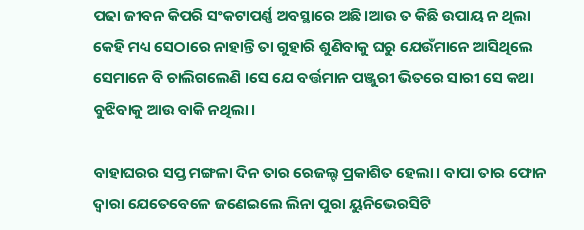ପଢା ଜୀବନ କିପରି ସଂକଟାପର୍ଣ୍ଣ ଅବସ୍ଥାରେ ଅଛି।ଆଉ ତ କିଛି ଉପାୟ ନ ଥିଲା କେହି ମଧ୍ୟ ସେଠାରେ ନାହାନ୍ତି ତା ଗୁହାରି ଶୁଣିବାକୁ ଘରୁ ଯେଉଁମାନେ ଆସିଥିଲେ ସେମାନେ ବି ଚାଲିଗଲେଣି ।ସେ ଯେ ବର୍ତ୍ତମାନ ପଞ୍ଜୁରୀ ଭିତରେ ସାରୀ ସେ କଥା ବୁଝିବାକୁ ଆଉ ବାକି ନଥିଲା।

ବାହାଘରର ସପ୍ତ ମଙ୍ଗଳା ଦିନ ତାର ରେଜଲ୍ଟ ପ୍ରକାଶିତ ହେଲା। ବାପା ତାର ଫୋନ ଦ୍ୱାରା ଯେତେବେଳେ ଜଣେଇଲେ ଲିନା ପୁରା ୟୁନିଭେରସିଟି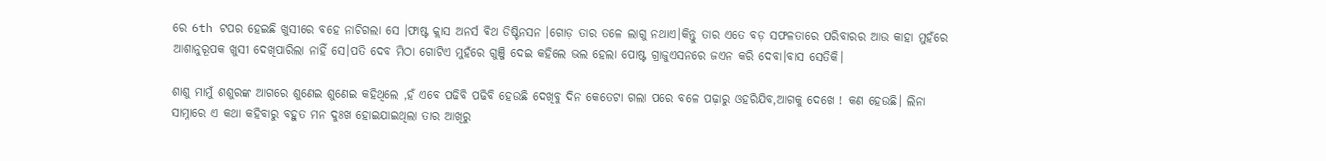ରେ 6th ଟପର ହେଇଛି ଖୁସୀରେ ବହେ ନାଚିଗଲା ସେ ।ଫାଷ୍ଟ କ୍ଲାସ ଅନର୍ସ ଵିଥ ଡିଷ୍ଟିନସନ ।ଗୋଡ଼ ତାର ତଳେ ଲାଗୁ ନଥାଏ।କିନ୍ତୁ ତାର ଏତେ ବଡ଼ ସଫଳତାରେ ପରିବାରର ଆଉ କାହା ମୁହଁରେ ଆଶାନୁରୂପକ ଖୁସୀ ଦେଖିପାରିଲା ନାହିଁ ସେ।ପତି ଦେବ ମିଠା ଗୋଟିଏ ମୁହଁରେ ଗୁଞ୍ଜି ଦେଇ କହିଲେ ଭଲ ହେଲା ପୋଷ୍ଟ ଗ୍ରାଜୁଏସନରେ ଜଏନ କରି ଦେବା।ବାସ ସେତିକି।

ଶାଶୁ ମାମୁଁ ଶଶୁରଙ୍କ ଆଗରେ ଶୁଣେଇ ଶୁଣେଇ କହିଥିଲେ ,ହଁ ଏବେ ପଢିବି ପଢିବି ହେଉଛି ଦେଖିବୁ ଦିନ କେତେଟା ଗଲା ପରେ ବଳେ ପଢ଼ାରୁ ଓହରିଯିବ,ଆଗକୁ ଦେଖେ ! କଣ ହେଉଛି। ଲିନା ସାମ୍ନାରେ ଏ କଥା କହିବାରୁ ବହୁତ ମନ ଦୁଃଖ ହୋଇଯାଇଥିଲା ତାର ଆଖିରୁ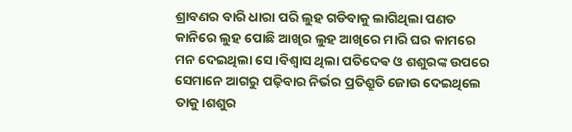ଶ୍ରାବଣର ବାରି ଧାରା ପରି ଲୁହ ଗଡିବାକୁ ଲାଗିଥିଲା ପଣତ କାନିରେ ଲୁହ ପୋଛି ଆଖିର ଲୁହ ଆଖିରେ ମାରି ଘର କାମରେ ମନ ଦେଇଥିଲା ସେ ।ବିଶ୍ୱାସ ଥିଲା ପତିଦେଵ ଓ ଶଶୁରଙ୍କ ଉପରେ ସେମାନେ ଆଗରୁ ପଢ଼ିବାର ନିର୍ଭର ପ୍ରତିଶ୍ରୁତି ଜୋଉ ଦେଇଥିଲେ ତାକୁ।ଶଶୁର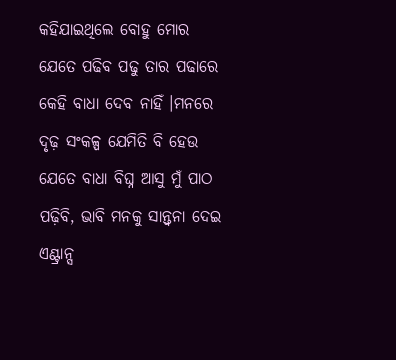କହିଯାଇଥିଲେ ବୋହୁ ମୋର ଯେତେ ପଢିବ ପଢୁ ତାର ପଢାରେ କେହି ବାଧା ଦେବ ନାହିଁ ।ମନରେ ଦୃଢ଼ ସଂକଳ୍ପ ଯେମିତି ବି ହେଉ ଯେତେ ବାଧା ବିଘ୍ନ ଆସୁ ମୁଁ ପାଠ ପଢ଼ିବି, ଭାବି ମନକୁ ସାନ୍ତ୍ୱନା ଦେଇ ଏଣ୍ଟ୍ରାନ୍ସ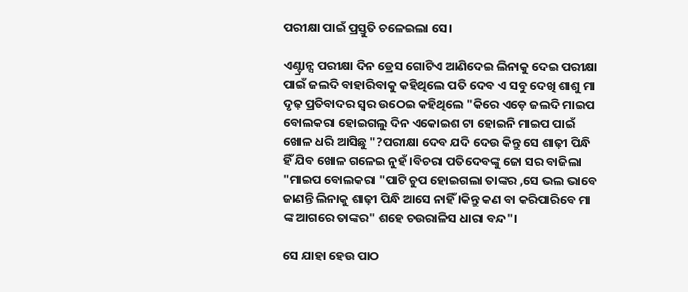ପରୀକ୍ଷା ପାଇଁ ପ୍ରସ୍ତୁତି ଚଳେଇଲା ସେ।

ଏଣ୍ଟ୍ରାନ୍ସ ପରୀକ୍ଷା ଦିନ ଡ୍ରେସ ଗୋଟିଏ ଆଣିଦେଇ ଲିନାକୁ ଦେଇ ପରୀକ୍ଷା ପାଇଁ ଜଲଦି ବାହାରିବାକୁ କହିଥିଲେ ପତି ଦେବ ଏ ସବୁ ଦେଖି ଶାଶୁ ମା ଦୃଢ଼ ପ୍ରତିବାଦର ସ୍ୱର ଉଠେଇ କହିଥିଲେ "କିରେ ଏଡ଼େ ଜଲଦି ମାଇପ ବୋଲକରା ହୋଇଗଲୁ ଦିନ ଏକୋଇଶ ଟା ହୋଇନି ମାଇପ ପାଇଁ ଖୋଳ ଧରି ଆସିଛୁ "?ପରୀକ୍ଷା ଦେବ ଯଦି ଦେଉ କିନ୍ତୁ ସେ ଶାଢ଼ୀ ପିନ୍ଧି ହିଁ ଯିବ ଖୋଳ ଗଳେଇ ନୁହଁ ।ବିଚରା ପତିଦେବଙ୍କୁ ଜୋ ସର ବାଜିଲା "ମାଇପ ବୋଲକରା "ପାଟି ଚୁପ ହୋଇଗଲା ତାଙ୍କର ,ସେ ଭଲ ଭାବେ ଜାଣନ୍ତି ଲିନାକୁ ଶାଢ଼ୀ ପିନ୍ଧି ଆସେ ନାହିଁ ।କିନ୍ତୁ କଣ ବା କରିପାରିବେ ମା ଙ୍କ ଆଗରେ ତାଙ୍କର" ଶହେ ଚଉରାଳିସ ଧାରା ବନ୍ଦ"।

ସେ ଯାହା ହେଉ ପାଠ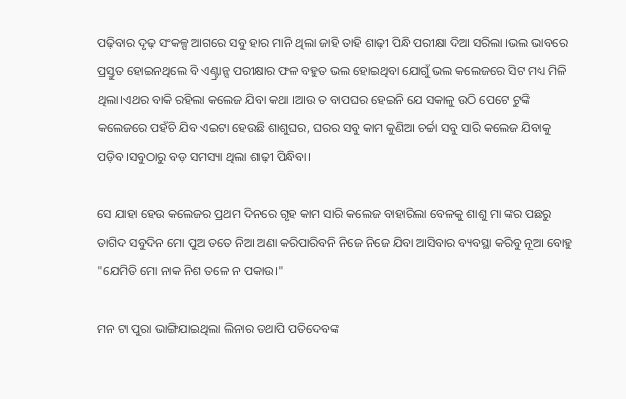ପଢ଼ିବାର ଦୃଢ଼ ସଂକଳ୍ପ ଆଗରେ ସବୁ ହାର ମାନି ଥିଲା ଜାହି ତାହି ଶାଢ଼ୀ ପିନ୍ଧି ପରୀକ୍ଷା ଦିଆ ସରିଲା ।ଭଲ ଭାବରେ ପ୍ରସ୍ତୁତ ହୋଇନଥିଲେ ବି ଏଣ୍ଟ୍ରାନ୍ସ ପରୀକ୍ଷାର ଫଳ ବହୁତ ଭଲ ହୋଇଥିବା ଯୋଗୁଁ ଭଲ କଲେଜରେ ସିଟ ମଧ୍ୟ ମିଳି ଥିଲା।ଏଥର ବାକି ରହିଲା କଲେଜ ଯିବା କଥା ।ଆଉ ତ ବାପଘର ହେଇନି ଯେ ସକାଳୁ ଉଠି ପେଟେ ଟୁଙ୍କି କଲେଜରେ ପହଁଚି ଯିବ ଏଇଟା ହେଉଛି ଶାଶୁଘର, ଘରର ସବୁ କାମ କୁଣିଆ ଚର୍ଚ୍ଚା ସବୁ ସାରି କଲେଜ ଯିବାକୁ ପଡ଼ିବ।ସବୁଠାରୁ ବଡ଼ ସମସ୍ୟା ଥିଲା ଶାଢ଼ୀ ପିନ୍ଧିବା।

ସେ ଯାହା ହେଉ କଲେଜର ପ୍ରଥମ ଦିନରେ ଗୃହ କାମ ସାରି କଲେଜ ବାହାରିଲା ବେଳକୁ ଶାଶୁ ମା ଙ୍କର ପଛରୁ ତାଗିଦ ସବୁଦିନ ମୋ ପୁଅ ତତେ ନିଆ ଅଣା କରିପାରିବନି ନିଜେ ନିଜେ ଯିବା ଆସିବାର ବ୍ୟବସ୍ଥା କରିବୁ ନୂଆ ବୋହୁ "ଯେମିତି ମୋ ନାକ ନିଶ ତଳେ ନ ପକାଉ।"

ମନ ଟା ପୁରା ଭାଙ୍ଗିଯାଇଥିଲା ଲିନାର ତଥାପି ପତିଦେବଙ୍କ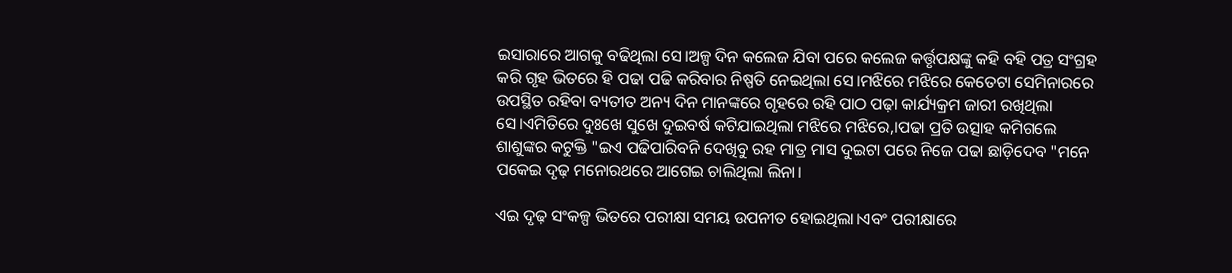ଇସାରାରେ ଆଗକୁ ବଢିଥିଲା ସେ।ଅଳ୍ପ ଦିନ କଲେଜ ଯିବା ପରେ କଲେଜ କର୍ତ୍ତୃପକ୍ଷଙ୍କୁ କହି ବହି ପତ୍ର ସଂଗ୍ରହ କରି ଗୃହ ଭିତରେ ହି ପଢା ପଢି କରିବାର ନିଷ୍ପତି ନେଇଥିଲା ସେ।ମଝିରେ ମଝିରେ କେତେଟା ସେମିନାରରେ ଉପସ୍ଥିତ ରହିବା ବ୍ୟତୀତ ଅନ୍ୟ ଦିନ ମାନଙ୍କରେ ଗୃହରେ ରହି ପାଠ ପଢ଼ା କାର୍ଯ୍ୟକ୍ରମ ଜାରୀ ରଖିଥିଲା ସେ।ଏମିତିରେ ଦୁଃଖେ ସୁଖେ ଦୁଇବର୍ଷ କଟିଯାଇଥିଲା ମଝିରେ ମଝିରେ,।ପଢା ପ୍ରତି ଉତ୍ସାହ କମିଗଲେ ଶାଶୁଙ୍କର କଟୁକ୍ତି "ଇଏ ପଢିପାରିବନି ଦେଖିବୁ ରହ ମାତ୍ର ମାସ ଦୁଇଟା ପରେ ନିଜେ ପଢା ଛାଡ଼ିଦେବ "ମନେ ପକେଇ ଦୃଢ଼ ମନୋରଥରେ ଆଗେଇ ଚାଲିଥିଲା ଲିନା।

ଏଇ ଦୃଢ଼ ସଂକଳ୍ପ ଭିତରେ ପରୀକ୍ଷା ସମୟ ଉପନୀତ ହୋଇଥିଲା।ଏବଂ ପରୀକ୍ଷାରେ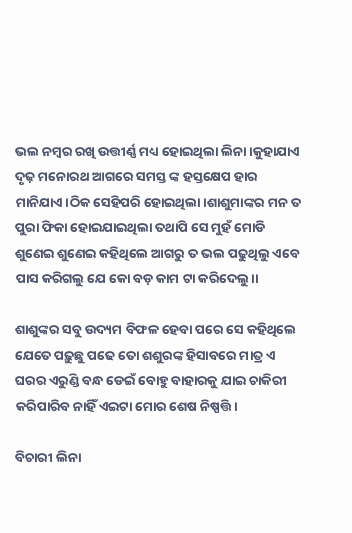ଭଲ ନମ୍ବର ରଖି ଉତ୍ତୀର୍ଣ୍ଣ ମଧ୍ୟ ହୋଇଥିଲା ଲିନା ।କୁହାଯାଏ ଦୃଢ଼ ମନୋରଥ ଆଗରେ ସମସ୍ତ ଙ୍କ ହସ୍ତକ୍ଷେପ ହାର ମାନିଯାଏ।ଠିକ ସେହିପରି ହୋଇଥିଲା।ଶାଶୁମାଙ୍କର ମନ ତ ପୁରା ଫିକା ହୋଇଯାଇଥିଲା ତଥାପି ସେ ମୁହଁ ମୋଡି ଶୁଣେଇ ଶୁଣେଇ କହିଥିଲେ ଆଗରୁ ତ ଭଲ ପଢୁଥିଲୁ ଏବେ ପାସ କରିଗଲୁ ଯେ କୋ ବଡ଼ କାମ ଟା କରିଦେଲୁ।।

ଶାଶୁଙ୍କର ସବୁ ଉଦ୍ୟମ ବିଫଳ ହେବା ପରେ ସେ କହିଥିଲେ ଯେତେ ପଢ଼ୁଛୁ ପଢେ ତୋ ଶଶୁରଙ୍କ ହିସାବରେ ମାତ୍ର ଏ ଘରର ଏରୁଣ୍ଡି ବନ୍ଧ ଡେଇଁ ବୋହୁ ବାହାରକୁ ଯାଇ ଚାକିରୀ କରିପାରିବ ନାହିଁ ଏଇଟା ମୋର ଶେଷ ନିଷ୍ପତ୍ତି।

ବିଚାରୀ ଲିନା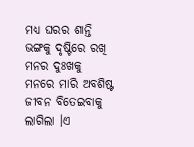ମଧ୍ୟ ଘରର ଶାନ୍ତି ଭଙ୍ଗକୁ ଦୃଷ୍ଟିରେ ରଖି ମନର ଦୁଃଖକୁ ମନରେ ମାରି ଅବଶିଷ୍ଟ ଜୀବନ ବିତେଇବାକୁ ଲାଗିଲା ।ଏ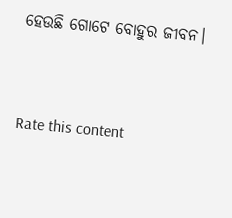ହେଉଛି ଗୋଟେ ବୋହୁର ଜୀବନ।


Rate this content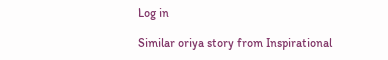Log in

Similar oriya story from Inspirational